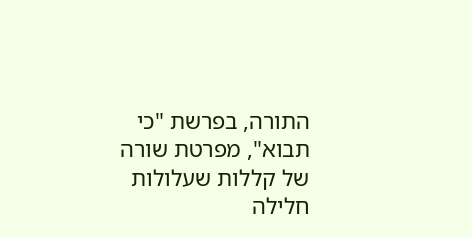התורה, בפרשת "כי תבוא", מפרטת שורה של קללות שעלולות חלילה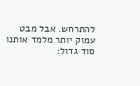להתרחש. אבל מבט עמוק יותר מלמד אותנו סוד גדול: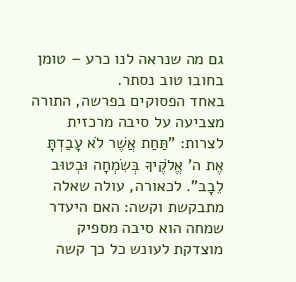גם מה שנראה לנו כרע – טומן בחובו טוב נסתר.
באחד הפסוקים בפרשה, התורה מצביעה על סיבה מרכזית לצרות: "תַּחַת אֲשֶׁר לֹא עָבַדְתָּ אֶת ה' אֱלֹקֶיךָ בְּשִׂמְחָה וּבְטוּב לֵבָב". לכאורה, עולה שאלה מתבקשת וקשה: האם היעדר שמחה הוא סיבה מספיק מוצדקת לעונש כל כך קשה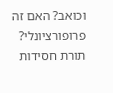וכואב? האם זה פרופורציונלי?
תורת חסידות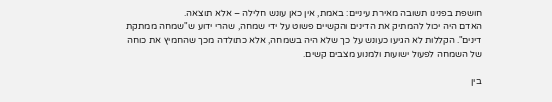חושפת בפנינו תשובה מאירת עיניים: באמת, אין כאן עונש חלילה – אלא תוצאה.
האדם היה יכול להמתיק את הדינים והקשיים פשוט על ידי שמחה, שהרי ידוע ש"שמחה ממתקת דינים". הקללות לא הגיעו כעונש על כך שלא היה בשמחה, אלא כתולדה מכך שהחמיץ את כוחה של השמחה לפעול ישועות ולמנוע מצבים קשים.

בין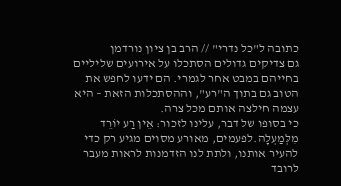כתובה ל"כל נדרי" // הרב בן ציון נורדמן
גם צדיקים גדולים הסתכלו על אירועים שליליים בחייהם במבט אחר לגמרי. הם ידעו לחפש את הטוב גם בתוך ה"רע", וההסתכלות הזאת – היא עצמה חילצה אותם מכל צרה.
כי בסופו של דבר, עלינו לזכור: אֵין רַע יוֹרֵד מִלְּמַעְלָה.לפעמים, מאורע מסוים מגיע רק כדי להעיר אותנו, ולתת לנו הזדמנות לראות מעבר לרובד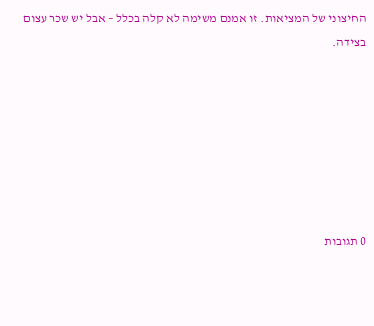החיצוני של המציאות. זו אמנם משימה לא קלה בכלל – אבל יש שכר עצום בצידה.







0 תגובות